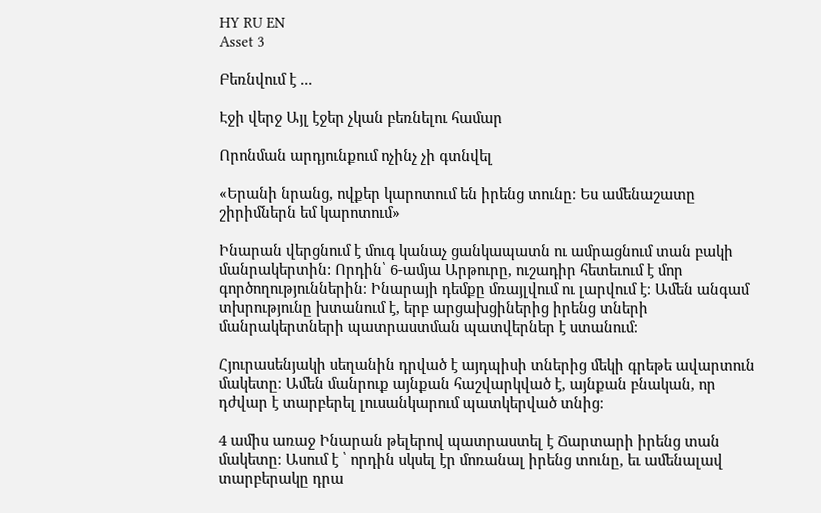HY RU EN
Asset 3

Բեռնվում է ...

Էջի վերջ Այլ էջեր չկան բեռնելու համար

Որոնման արդյունքում ոչինչ չի գտնվել

«Երանի նրանց, ովքեր կարոտում են իրենց տունը։ Ես ամենաշատը շիրիմներն եմ կարոտում»

Ինարան վերցնում է մուգ կանաչ ցանկապատն ու ամրացնում տան բակի մանրակերտին: Որդին՝ 6-ամյա Արթուրը, ուշադիր հետեւում է մոր գործողություններին։ Ինարայի դեմքը մռայլվում ու լարվում է։ Ամեն անգամ տխրությունը խտանում է, երբ արցախցիներից իրենց տների մանրակերտների պատրաստման պատվերներ է ստանում։

Հյուրասենյակի սեղանին դրված է այդպիսի տներից մեկի գրեթե ավարտուն մակետը։ Ամեն մանրուք այնքան հաշվարկված է, այնքան բնական, որ դժվար է տարբերել լուսանկարում պատկերված տնից։

4 ամիս առաջ Ինարան թելերով պատրաստել է Ճարտարի իրենց տան մակետը։ Ասում է ՝ որդին սկսել էր մոռանալ իրենց տունը, եւ ամենալավ տարբերակը դրա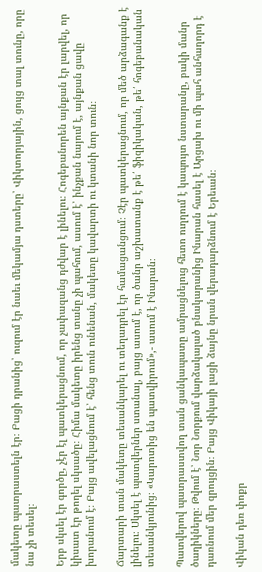մակետը պատրաստելն էր։ Բացի դրանից՝ ուզում էր նաեւ մեկամյա դստերը՝ Վիկտորյային, ցույց տալ տունը, որը նա չի տեսել։

Երբ սկսել էր գործը, չէր էլ պատկերացնում, որ չափազանց դժվար է լինելու։ Հոգեբանորեն այնքան էր լարվել, որ կիսատ էր թողել սկսածը։ Հիմա մակետը իրենց տանը չի պահում, ասում է՝ ինչքան նայում է, այնքան ցավը խորանում է։ Բայց ավելացնում է՝ հենց տուն ունենան, մակետը կավարտի ու կտանի նոր տուն։

Ճարտարի տան մակետը տեսանկարել ու տեղադրել էր համացանցում։ Չէր պատկերացնում, որ մեծ արձագանք է լինելու։ Սկսել է պատվերներ ստանալ, բայց ասում է, որ ծանր աշխատանք է թե՛ ֆիզիկական, թե՛ հոգեբանական տեսանկյունից։ «Կարոտից են պատվիրում»,- ասում է Ինարան։

Պատվերով պատրաստվող տան ցանկապատը ամրացնելուց հետո ուղղում է կապույտ նստարանը, բակի մանր ծաղիկները։ Թվում է՝ Նոր Նորքում վարձակալած բնակարանից Ինարան հասել է Արցախ ու մի պահ անհաղորդ է դառնում մեր զրույցին։ Բայց Վիկայի լացի ձայնը նրան վերադարձնում է Երեւան։

Վիկան դեռ փոքր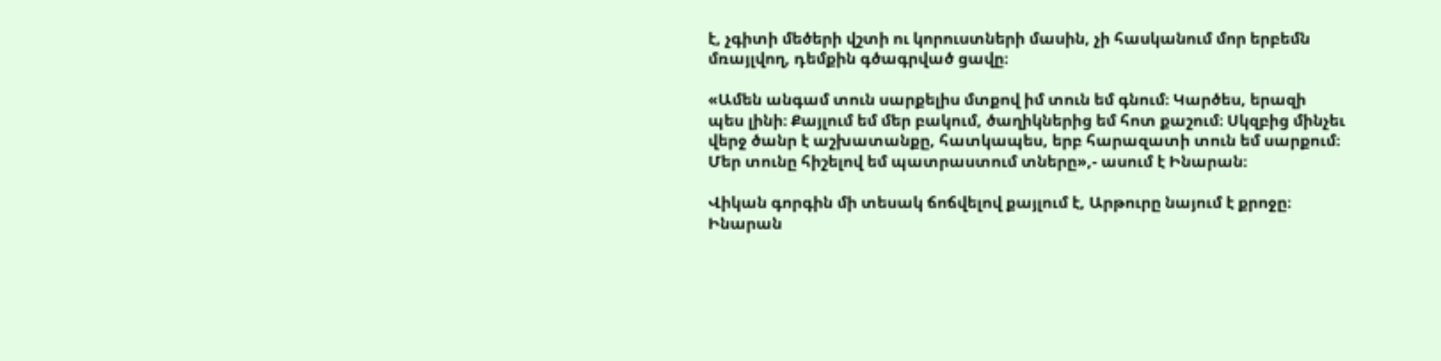է, չգիտի մեծերի վշտի ու կորուստների մասին, չի հասկանում մոր երբեմն մռայլվող, դեմքին գծագրված ցավը։

«Ամեն անգամ տուն սարքելիս մտքով իմ տուն եմ գնում։ Կարծես, երազի պես լինի։ Քայլում եմ մեր բակում, ծաղիկներից եմ հոտ քաշում։ Սկզբից մինչեւ վերջ ծանր է աշխատանքը, հատկապես, երբ հարազատի տուն եմ սարքում։ Մեր տունը հիշելով եմ պատրաստում տները»,- ասում է Ինարան։

Վիկան գորգին մի տեսակ ճոճվելով քայլում է, Արթուրը նայում է քրոջը։ Ինարան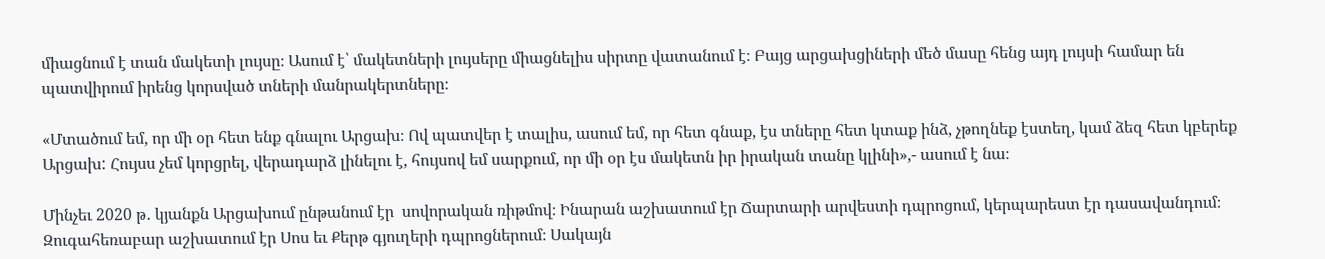միացնում է տան մակետի լույսը։ Ասում է՝ մակետների լույսերը միացնելիս սիրտը վատանում է։ Բայց արցախցիների մեծ մասը հենց այդ լույսի համար են պատվիրում իրենց կորսված տների մանրակերտները։

«Մտածում եմ, որ մի օր հետ ենք գնալու Արցախ։ Ով պատվեր է տալիս, ասում եմ, որ հետ գնաք, էս տները հետ կտաք ինձ, չթողնեք էստեղ, կամ ձեզ հետ կբերեք Արցախ: Հույսս չեմ կորցրել, վերադարձ լինելու է, հույսով եմ սարքում, որ մի օր էս մակետն իր իրական տանը կլինի»,- ասում է նա։

Մինչեւ 2020 թ․ կյանքն Արցախում ընթանում էր  սովորական ռիթմով։ Ինարան աշխատում էր Ճարտարի արվեստի դպրոցում, կերպարեստ էր դասավանդում։ Զուգահեռաբար աշխատում էր Սոս եւ Քերթ գյուղերի դպրոցներում։ Սակայն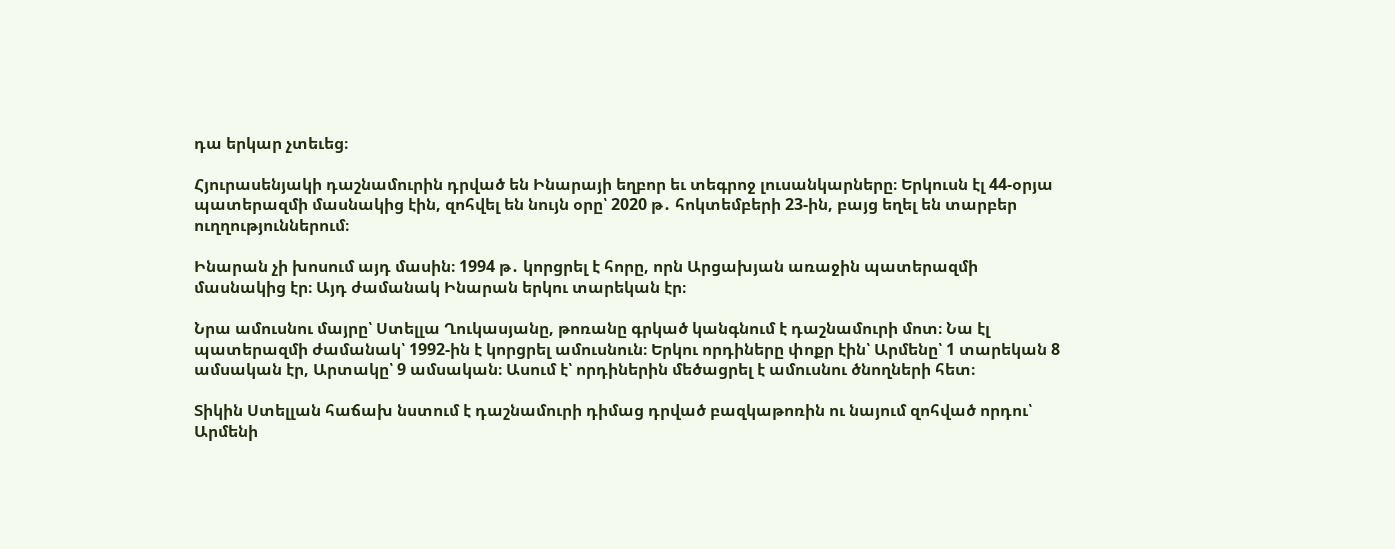դա երկար չտեւեց։

Հյուրասենյակի դաշնամուրին դրված են Ինարայի եղբոր եւ տեգրոջ լուսանկարները։ Երկուսն էլ 44-օրյա պատերազմի մասնակից էին, զոհվել են նույն օրը՝ 2020 թ․ հոկտեմբերի 23-ին, բայց եղել են տարբեր ուղղություններում։

Ինարան չի խոսում այդ մասին։ 1994 թ․ կորցրել է հորը, որն Արցախյան առաջին պատերազմի մասնակից էր։ Այդ ժամանակ Ինարան երկու տարեկան էր։

Նրա ամուսնու մայրը՝ Ստելլա Ղուկասյանը, թոռանը գրկած կանգնում է դաշնամուրի մոտ։ Նա էլ պատերազմի ժամանակ՝ 1992-ին է կորցրել ամուսնուն։ Երկու որդիները փոքր էին՝ Արմենը՝ 1 տարեկան 8 ամսական էր, Արտակը՝ 9 ամսական։ Ասում է՝ որդիներին մեծացրել է ամուսնու ծնողների հետ։

Տիկին Ստելլան հաճախ նստում է դաշնամուրի դիմաց դրված բազկաթոռին ու նայում զոհված որդու՝ Արմենի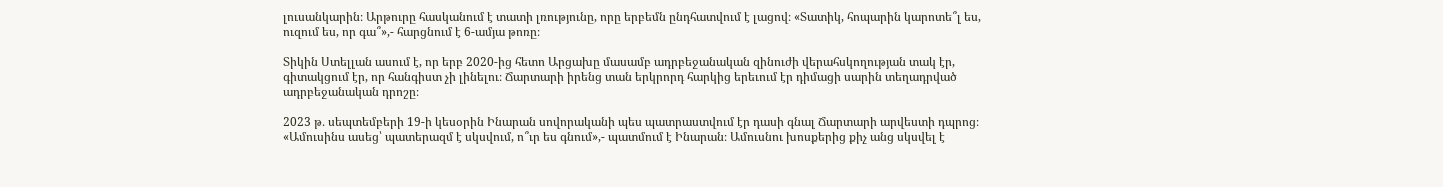լուսանկարին։ Արթուրը հասկանում է տատի լռությունը, որը երբեմն ընդհատվում է լացով։ «Տատիկ, հոպարին կարոտե՞լ ես, ուզում ես, որ գա՞»,- հարցնում է 6-ամյա թոռը։

Տիկին Ստելլան ասում է, որ երբ 2020-ից հետո Արցախը մասամբ ադրբեջանական զինուժի վերահսկողության տակ էր, գիտակցում էր, որ հանգիստ չի լինելու։ Ճարտարի իրենց տան երկրորդ հարկից երեւում էր դիմացի սարին տեղադրված ադրբեջանական դրոշը։

2023 թ․ սեպտեմբերի 19-ի կեսօրին Ինարան սովորականի պես պատրաստվում էր դասի գնալ Ճարտարի արվեստի դպրոց։ «Ամուսինս ասեց՝ պատերազմ է սկսվում, ո՞ւր ես գնում»,- պատմում է Ինարան։ Ամուսնու խոսքերից քիչ անց սկսվել է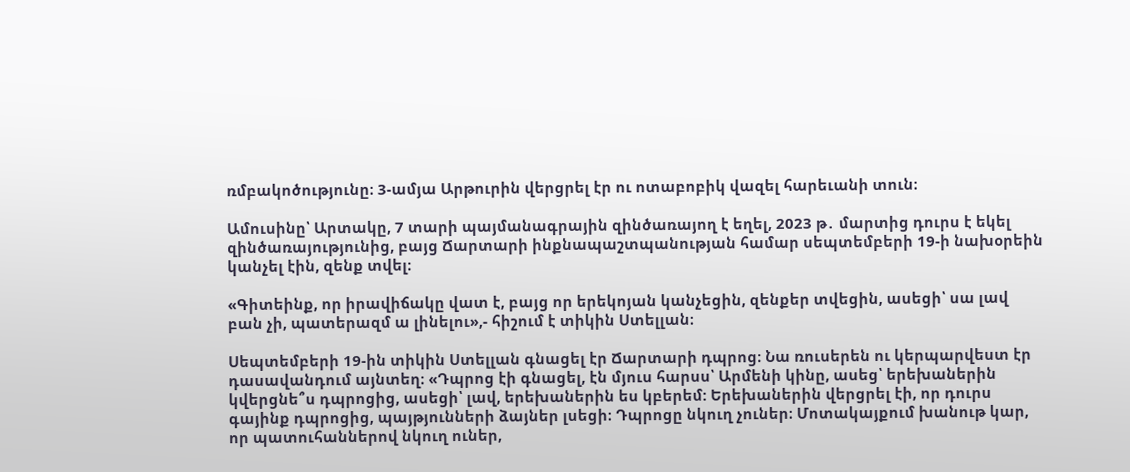ռմբակոծությունը։ 3-ամյա Արթուրին վերցրել էր ու ոտաբոբիկ վազել հարեւանի տուն։

Ամուսինը՝ Արտակը, 7 տարի պայմանագրային զինծառայող է եղել, 2023 թ․ մարտից դուրս է եկել զինծառայությունից, բայց Ճարտարի ինքնապաշտպանության համար սեպտեմբերի 19-ի նախօրեին կանչել էին, զենք տվել։

«Գիտեինք, որ իրավիճակը վատ է, բայց որ երեկոյան կանչեցին, զենքեր տվեցին, ասեցի՝ սա լավ բան չի, պատերազմ ա լինելու»,- հիշում է տիկին Ստելլան։

Սեպտեմբերի 19-ին տիկին Ստելլան գնացել էր Ճարտարի դպրոց։ Նա ռուսերեն ու կերպարվեստ էր դասավանդում այնտեղ։ «Դպրոց էի գնացել, էն մյուս հարսս՝ Արմենի կինը, ասեց՝ երեխաներին կվերցնե՞ս դպրոցից, ասեցի՝ լավ, երեխաներին ես կբերեմ: Երեխաներին վերցրել էի, որ դուրս գայինք դպրոցից, պայթյունների ձայներ լսեցի։ Դպրոցը նկուղ չուներ։ Մոտակայքում խանութ կար, որ պատուհաններով նկուղ ուներ,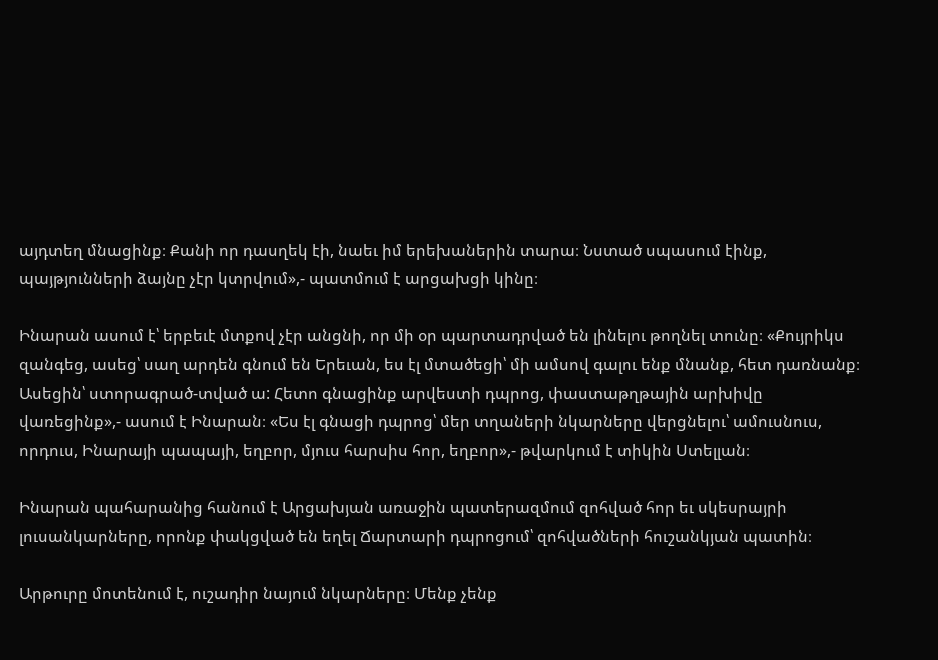այդտեղ մնացինք։ Քանի որ դասղեկ էի, նաեւ իմ երեխաներին տարա։ Նստած սպասում էինք, պայթյունների ձայնը չէր կտրվում»,- պատմում է արցախցի կինը։

Ինարան ասում է՝ երբեւէ մտքով չէր անցնի, որ մի օր պարտադրված են լինելու թողնել տունը։ «Քույրիկս զանգեց, ասեց՝ սաղ արդեն գնում են Երեւան, ես էլ մտածեցի՝ մի ամսով գալու ենք մնանք, հետ դառնանք։ Ասեցին՝ ստորագրած-տված ա: Հետո գնացինք արվեստի դպրոց, փաստաթղթային արխիվը վառեցինք»,- ասում է Ինարան։ «Ես էլ գնացի դպրոց՝ մեր տղաների նկարները վերցնելու՝ ամուսնուս, որդուս, Ինարայի պապայի, եղբոր, մյուս հարսիս հոր, եղբոր»,- թվարկում է տիկին Ստելլան։

Ինարան պահարանից հանում է Արցախյան առաջին պատերազմում զոհված հոր եւ սկեսրայրի լուսանկարները, որոնք փակցված են եղել Ճարտարի դպրոցում՝ զոհվածների հուշանկյան պատին։

Արթուրը մոտենում է, ուշադիր նայում նկարները։ Մենք չենք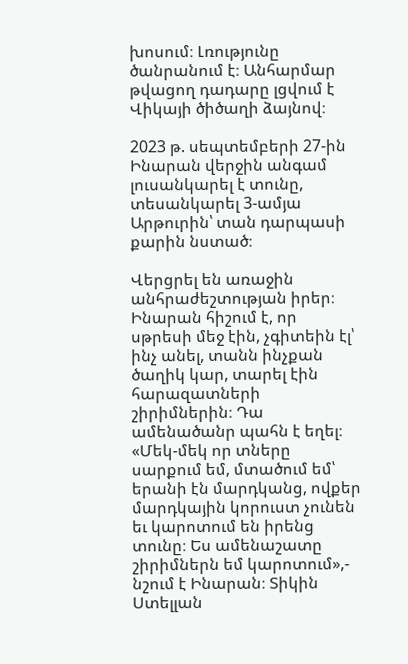խոսում։ Լռությունը ծանրանում է։ Անհարմար թվացող դադարը լցվում է Վիկայի ծիծաղի ձայնով։

2023 թ. սեպտեմբերի 27-ին Ինարան վերջին անգամ լուսանկարել է տունը, տեսանկարել 3-ամյա Արթուրին՝ տան դարպասի քարին նստած։

Վերցրել են առաջին անհրաժեշտության իրեր։ Ինարան հիշում է, որ սթրեսի մեջ էին, չգիտեին էլ՝ ինչ անել, տանն ինչքան ծաղիկ կար, տարել էին հարազատների շիրիմներին։ Դա ամենածանր պահն է եղել։ «Մեկ-մեկ որ տները սարքում եմ, մտածում եմ՝ երանի էն մարդկանց, ովքեր մարդկային կորուստ չունեն եւ կարոտում են իրենց տունը։ Ես ամենաշատը շիրիմներն եմ կարոտում»,- նշում է Ինարան։ Տիկին Ստելլան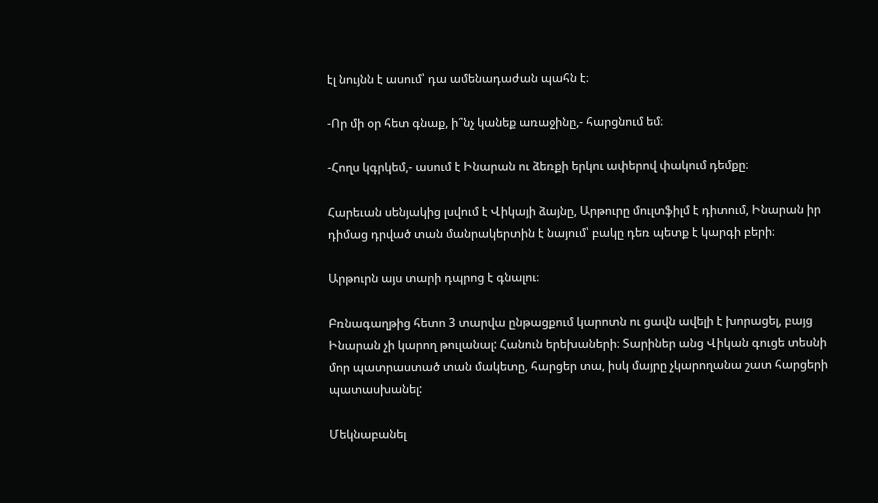էլ նույնն է ասում՝ դա ամենադաժան պահն է։

-Որ մի օր հետ գնաք, ի՞նչ կանեք առաջինը,- հարցնում եմ։

-Հողս կգրկեմ,- ասում է Ինարան ու ձեռքի երկու ափերով փակում դեմքը։

Հարեւան սենյակից լսվում է Վիկայի ձայնը, Արթուրը մուլտֆիլմ է դիտում, Ինարան իր դիմաց դրված տան մանրակերտին է նայում՝ բակը դեռ պետք է կարգի բերի։

Արթուրն այս տարի դպրոց է գնալու։

Բռնագաղթից հետո 3 տարվա ընթացքում կարոտն ու ցավն ավելի է խորացել, բայց Ինարան չի կարող թուլանալ: Հանուն երեխաների։ Տարիներ անց Վիկան գուցե տեսնի մոր պատրաստած տան մակետը, հարցեր տա, իսկ մայրը չկարողանա շատ հարցերի պատասխանել:

Մեկնաբանել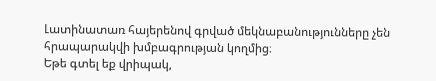Լատինատառ հայերենով գրված մեկնաբանությունները չեն հրապարակվի խմբագրության կողմից։
Եթե գտել եք վրիպակ,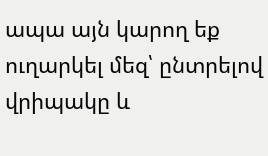ապա այն կարող եք ուղարկել մեզ՝ ընտրելով վրիպակը և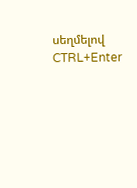սեղմելով CTRL+Enter